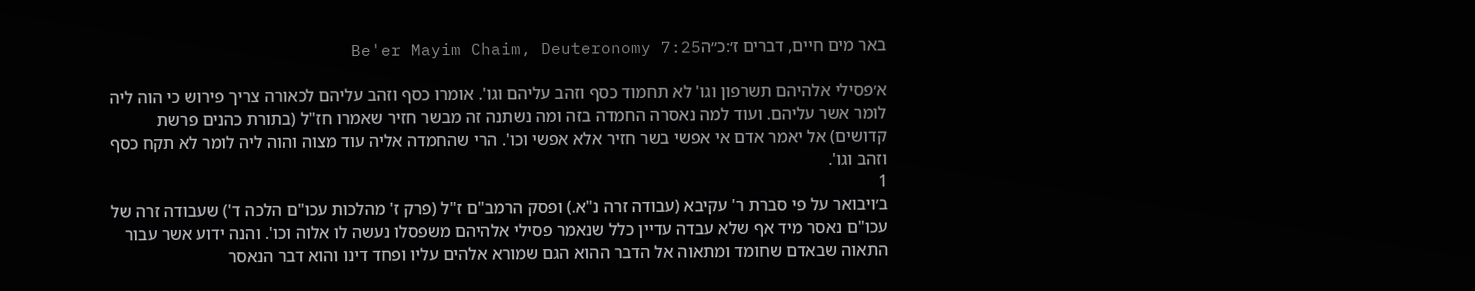באר מים חיים, דברים ז׳:כ״הBe'er Mayim Chaim, Deuteronomy 7:25

א׳פסילי אלהיהם תשרפון וגו' לא תחמוד כסף וזהב עליהם וגו'. אומרו כסף וזהב עליהם לכאורה צריך פירוש כי הוה ליה לומר אשר עליהם. ועוד למה נאסרה החמדה בזה ומה נשתנה זה מבשר חזיר שאמרו חז"ל (בתורת כהנים פרשת קדושים) אל יאמר אדם אי אפשי בשר חזיר אלא אפשי וכו'. הרי שהחמדה אליה עוד מצוה והוה ליה לומר לא תקח כסף וזהב וגו'.
1
ב׳ויבואר על פי סברת ר' עקיבא (עבודה זרה נ"א.) ופסק הרמב"ם ז"ל (פרק ז' מהלכות עכו"ם הלכה ד') שעבודה זרה של עכו"ם נאסר מיד אף שלא עבדה עדיין כלל שנאמר פסילי אלהיהם משפסלו נעשה לו אלוה וכו'. והנה ידוע אשר עבור התאוה שבאדם שחומד ומתאוה אל הדבר ההוא הגם שמורא אלהים עליו ופחד דינו והוא דבר הנאסר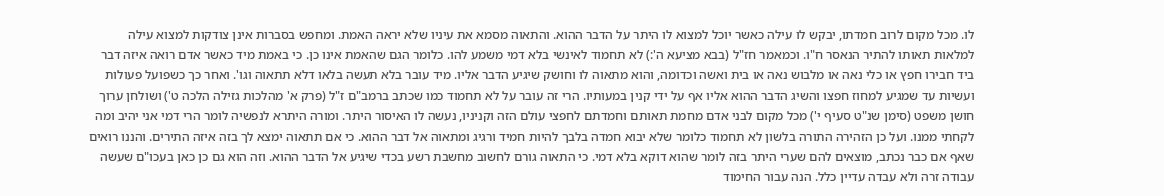לו. מכל מקום לרוב חמדתו, יבקש לו עילה כאשר יוכל למצוא לו היתר על הדבר ההוא. והתאוה מסמא את עיניו שלא יראה האמת. ומחפש בסברות אינן צודקות למצוא עילה למלאות תאותו להתיר הנאסר ח"ו. וכמאמר חז"ל (בבא מציעא ה':) לא תחמוד לאינשי בלא דמי משמע להו. כלומר הגם שהאמת אינו כן. כי באמת מיד כאשר אדם רואה איזה דבר ביד חבירו חפץ או כלי נאה או מלבוש נאה או בית ואשה וכדומה, והוא מתאוה לו וחושק שיגיע הדבר אליו. מיד עובר בלא תעשה בלאו דלא תתאוה וגו'. ואחר כך כשפועל פעולות ועשיות עד שמגיע למחוז חפצו והשיג הדבר ההוא אליו אף על ידי קנין במעותיו. הרי זה עובר על לא תחמוד כמו שכתב ברמב"ם ז"ל (פרק א' מהלכות גזילה הלכה ט') ושולחן ערוך חושן משפט (סימן שנ"ט סעיף י') מכל מקום לבני אדם מחמת תאותם וחמדתם לחפצי עולם הזה וקניניו, נעשה לו האיסור היתר. ומורה היתרא לנפשיה לומר הרי דמי אני יהיב ומה לקחתי ממנו. ועל כן הזהירה התורה בלשון לא תחמוד כלומר שלא יבוא חמדה בלבך להיות חמיד ורגיג ומתאוה אל דבר ההוא. כי אם תתאוה ימצא לך בזה איזה התירים. והננו רואים שאף אם כבר נכתב, מוצאים להם שערי היתר בזה לומר שהוא דוקא בלא דמי. כי התאוה גורם לחשוב מחשבת רשע בכדי שיגיע אל הדבר ההוא. וזה הוא גם כן כאן בעכו"ם שעשה עבודה זרה ולא עבדה עדיין כלל. הנה עבור החימוד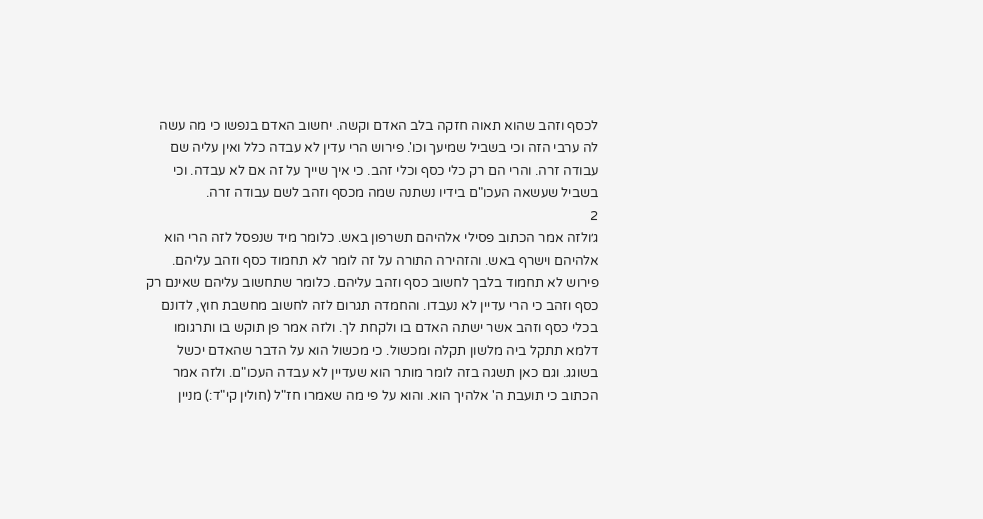לכסף וזהב שהוא תאוה חזקה בלב האדם וקשה. יחשוב האדם בנפשו כי מה עשה לה ערבי הזה וכי בשביל שמיעך וכו'. פירוש הרי עדין לא עבדה כלל ואין עליה שם עבודה זרה. והרי הם רק כלי כסף וכלי זהב. כי איך שייך על זה אם לא עבדה. וכי בשביל שעשאה העכו"ם בידיו נשתנה שמה מכסף וזהב לשם עבודה זרה.
2
ג׳ולזה אמר הכתוב פסילי אלהיהם תשרפון באש. כלומר מיד שנפסל לזה הרי הוא אלהיהם וישרף באש. והזהירה התורה על זה לומר לא תחמוד כסף וזהב עליהם. פירוש לא תחמוד בלבך לחשוב כסף וזהב עליהם. כלומר שתחשוב עליהם שאינם רק כסף וזהב כי הרי עדיין לא נעבדו. והחמדה תגרום לזה לחשוב מחשבת חוץ, לדונם בכלי כסף וזהב אשר ישתה האדם בו ולקחת לך. ולזה אמר פן תוקש בו ותרגומו דלמא תתקל ביה מלשון תקלה ומכשול. כי מכשול הוא על הדבר שהאדם יכשל בשוגג. וגם כאן תשגה בזה לומר מותר הוא שעדיין לא עבדה העכו"ם. ולזה אמר הכתוב כי תועבת ה' אלהיך הוא. והוא על פי מה שאמרו חז"ל (חולין קי"ד:) מניין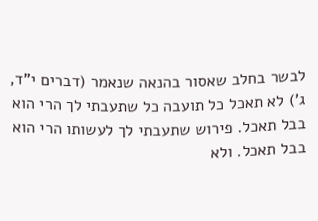לבשר בחלב שאסור בהנאה שנאמר (דברים י"ד, ג') לא תאכל כל תועבה כל שתעבתי לך הרי הוא בבל תאכל. פירוש שתעבתי לך לעשותו הרי הוא בבל תאכל. ולא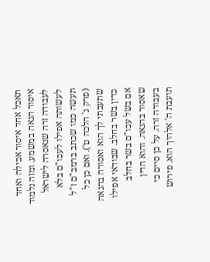תאכל אחד איסור אכילה ואחד איסור הנאה במשמע. ומזה נלמוד לעבודה זרה שנאסרה לישראל לעשותה אפילו לעכו"ם בלא תעשה כמו שכתב ברמב"ם ז"ל (פרק ג' הלכה ט'). ואם כן כל שתעבתי לך הוא ואסורה בהנאה כדין בשר בחלב. שבודאי אפילו אם בשל עכו"ם בשר בחלב שאסור בהנאה. והוא הדין בעבודה זרה. על כן סיים כי תועבת ה' אלהיך הוא. פירוש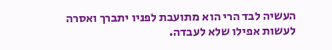העשיה לבד הרי הוא מתועבת לפניו יתברך ואסרה לעשות אפילו שלא לעבדה.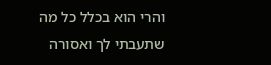והרי הוא בכלל כל מה שתעבתי לך ואסורה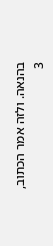בהנאה. ולזה אמר הכתוב,
3